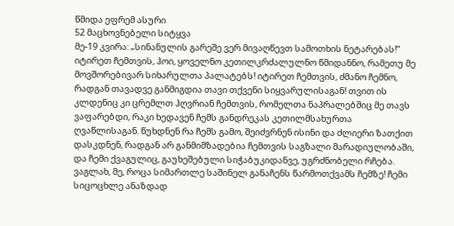წმიდა ეფრემ ასური
52 მაცხოვნებელი სიტყვა
მე-19 კვირა: „სინანულის გარეშე ვერ მივაღწევთ სამოთხის ნეტარებას!“
იტირეთ ჩემთვის, ჰოი, ყოველნო კეთილკრძალულნო წმიდანნო, რამეთუ მე მოვშორებივარ სიხარულთა პალატებს! იტირეთ ჩემთვის, ძმანო ჩემნო, რადგან თავადვე განმიგდია თავი თქვენი სიყვარულისაგან! თვით ის კლდენიც კი ცრემლთ ჰღვრიან ჩემთვის, რომელთა ნაპრალებშიც მე თავს ვაფარებდი, რაკი ხედავენ ჩემს განდრეკას კეთილმსახურთა ღვაწლისაგან. წუხდნენ რა ჩემს გამო, შეიძვრნენ ისინი და ძლიერი ზათქით დასკდნენ, რადგან არ განმიმზადებია ჩემთვის საგზალი მარადიულობაში, და ჩემი ქვაგულიც, გაუხეშებული სიჭაბუკიდანვე, უგრძნობელი რჩება. ვაგლახ, მე, როცა სიმართლე საშინელ განაჩენს წარმოთქვამს ჩემზე! ჩემი სიცოცხლე ანაზდად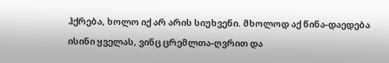ჰქრება, ხოლო იქ არ არის სიუხვენი. მხოლოდ აქ წინა-დაედება ისინი ყველას, ვინც ცრემლთა-ღვრით და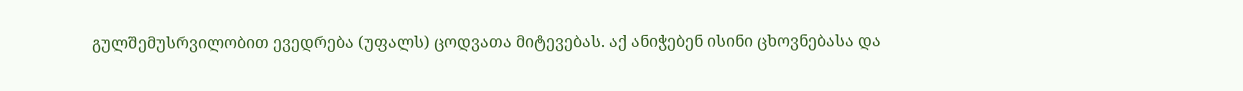გულშემუსრვილობით ევედრება (უფალს) ცოდვათა მიტევებას. აქ ანიჭებენ ისინი ცხოვნებასა და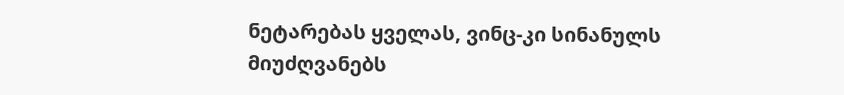ნეტარებას ყველას, ვინც-კი სინანულს მიუძღვანებს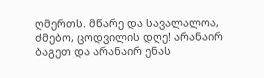ღმერთს. მწარე და სავალალოა, ძმებო, ცოდვილის დღე! არანაირ ბაგეთ და არანაირ ენას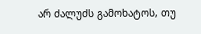არ ძალუძს გამოხატოს, თუ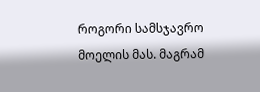როგორი სამსჯავრო მოელის მას. მაგრამ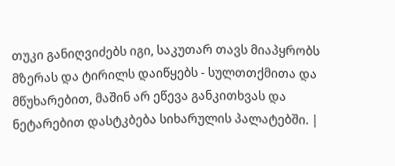თუკი განიღვიძებს იგი, საკუთარ თავს მიაპყრობს მზერას და ტირილს დაიწყებს - სულთთქმითა და მწუხარებით, მაშინ არ ეწევა განკითხვას და ნეტარებით დასტკბება სიხარულის პალატებში. |